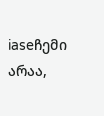iaseჩემი არაა,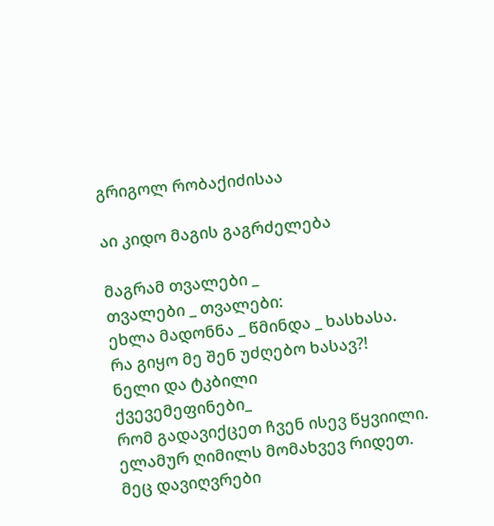გრიგოლ რობაქიძისაა

აი კიდო მაგის გაგრძელება

მაგრამ თვალები _
თვალები _ თვალები:
ეხლა მადონნა _ წმინდა _ ხასხასა.
რა გიყო მე შენ უძღებო ხასავ?!
ნელი და ტკბილი
ქვევემეფინები_
რომ გადავიქცეთ ჩვენ ისევ წყვიილი.
ელამურ ღიმილს მომახვევ რიდეთ.
მეც დავიღვრები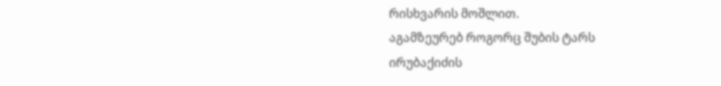რისხვარის მოშლით.
აგამზეურებ როგორც შუბის ტარს
ირუბაქიძის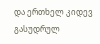და ერთხელ კიდევ
გასუდრულ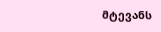მტევანს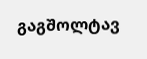გაგშოლტავ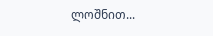ლოშნით...